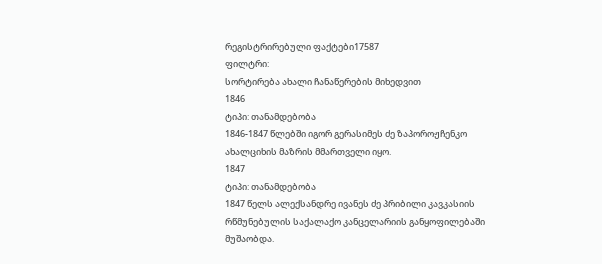რეგისტრირებული ფაქტები17587
ფილტრი:
სორტირება ახალი ჩანაწერების მიხედვით
1846
ტიპი: თანამდებობა
1846-1847 წლებში იგორ გერასიმეს ძე ზაპოროჟჩენკო ახალციხის მაზრის მმართველი იყო.
1847
ტიპი: თანამდებობა
1847 წელს ალექსანდრე ივანეს ძე პრიბილი კავკასიის რწმუნებულის საქალაქო კანცელარიის განყოფილებაში მუშაობდა.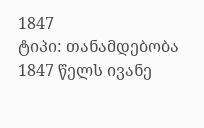1847
ტიპი: თანამდებობა
1847 წელს ივანე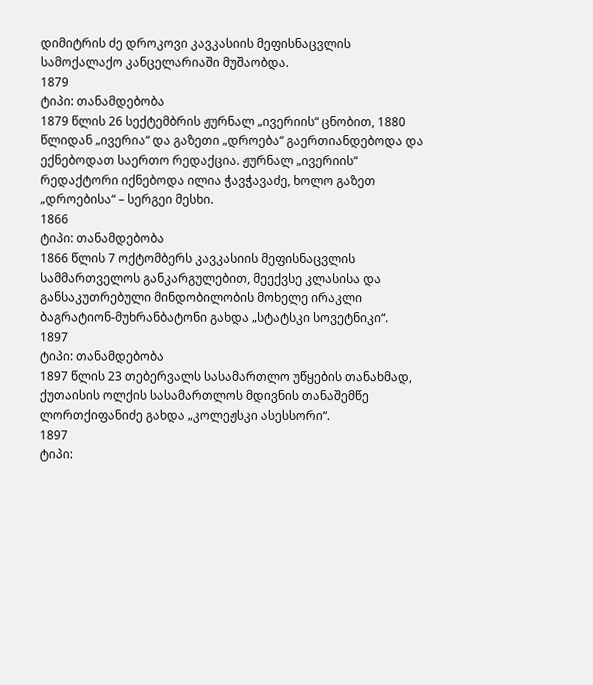დიმიტრის ძე დროკოვი კავკასიის მეფისნაცვლის სამოქალაქო კანცელარიაში მუშაობდა.
1879
ტიპი: თანამდებობა
1879 წლის 26 სექტემბრის ჟურნალ „ივერიის“ ცნობით, 1880 წლიდან „ივერია“ და გაზეთი „დროება“ გაერთიანდებოდა და ექნებოდათ საერთო რედაქცია. ჟურნალ „ივერიის“ რედაქტორი იქნებოდა ილია ჭავჭავაძე, ხოლო გაზეთ „დროებისა“ – სერგეი მესხი.
1866
ტიპი: თანამდებობა
1866 წლის 7 ოქტომბერს კავკასიის მეფისნაცვლის სამმართველოს განკარგულებით, მეექვსე კლასისა და განსაკუთრებული მინდობილობის მოხელე ირაკლი ბაგრატიონ-მუხრანბატონი გახდა „სტატსკი სოვეტნიკი“.
1897
ტიპი: თანამდებობა
1897 წლის 23 თებერვალს სასამართლო უწყების თანახმად, ქუთაისის ოლქის სასამართლოს მდივნის თანაშემწე ლორთქიფანიძე გახდა „კოლეჟსკი ასესსორი“.
1897
ტიპი: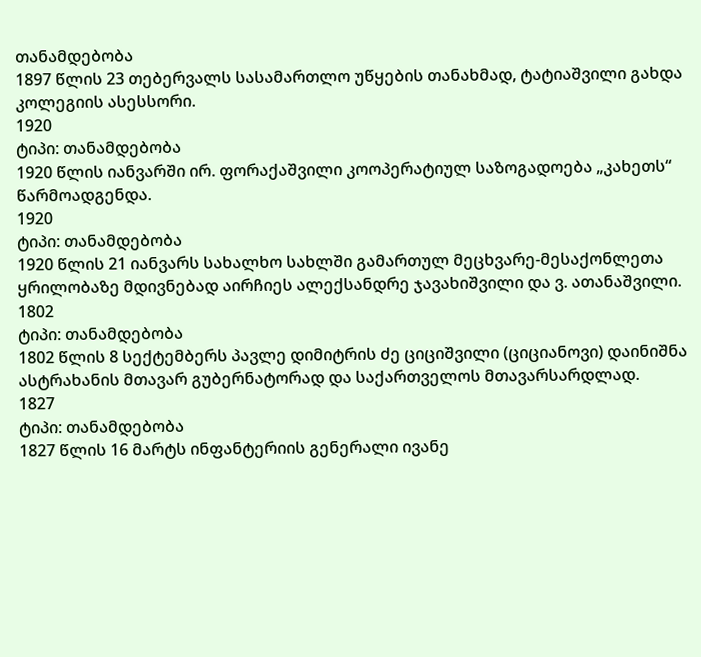თანამდებობა
1897 წლის 23 თებერვალს სასამართლო უწყების თანახმად, ტატიაშვილი გახდა კოლეგიის ასესსორი.
1920
ტიპი: თანამდებობა
1920 წლის იანვარში ირ. ფორაქაშვილი კოოპერატიულ საზოგადოება „კახეთს“ წარმოადგენდა.
1920
ტიპი: თანამდებობა
1920 წლის 21 იანვარს სახალხო სახლში გამართულ მეცხვარე-მესაქონლეთა ყრილობაზე მდივნებად აირჩიეს ალექსანდრე ჯავახიშვილი და ვ. ათანაშვილი.
1802
ტიპი: თანამდებობა
1802 წლის 8 სექტემბერს პავლე დიმიტრის ძე ციციშვილი (ციციანოვი) დაინიშნა ასტრახანის მთავარ გუბერნატორად და საქართველოს მთავარსარდლად.
1827
ტიპი: თანამდებობა
1827 წლის 16 მარტს ინფანტერიის გენერალი ივანე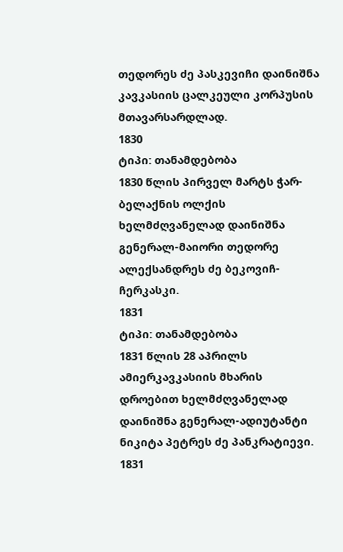თედორეს ძე პასკევიჩი დაინიშნა კავკასიის ცალკეული კორპუსის მთავარსარდლად.
1830
ტიპი: თანამდებობა
1830 წლის პირველ მარტს ჭარ-ბელაქნის ოლქის ხელმძღვანელად დაინიშნა გენერალ-მაიორი თედორე ალექსანდრეს ძე ბეკოვიჩ-ჩერკასკი.
1831
ტიპი: თანამდებობა
1831 წლის 28 აპრილს ამიერკავკასიის მხარის დროებით ხელმძღვანელად დაინიშნა გენერალ-ადიუტანტი ნიკიტა პეტრეს ძე პანკრატიევი.
1831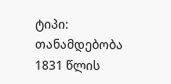ტიპი: თანამდებობა
1831 წლის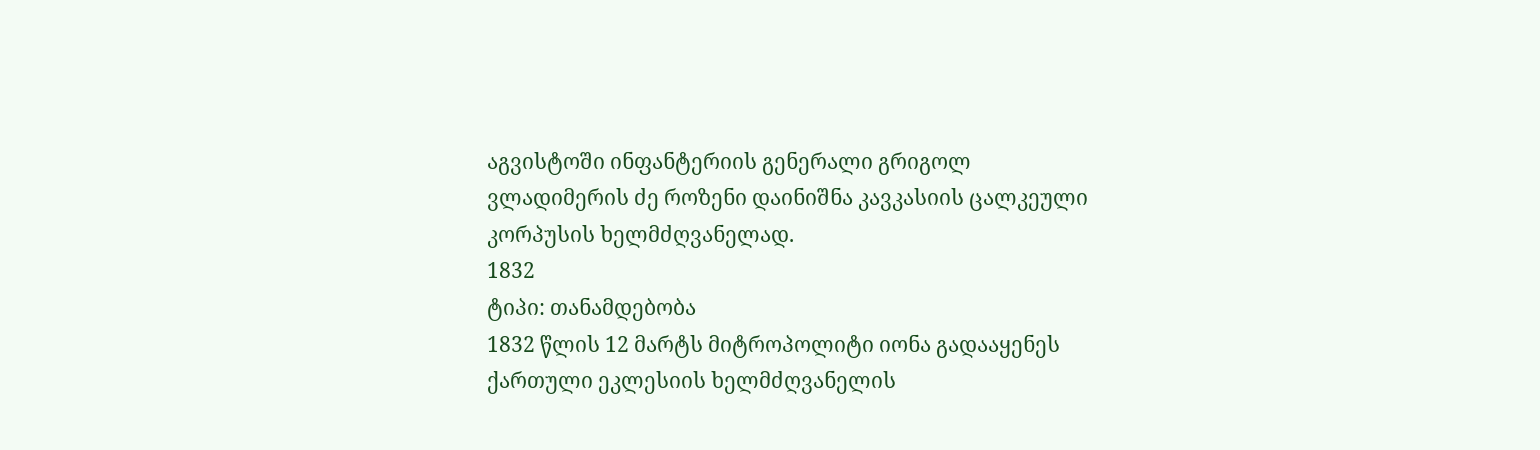აგვისტოში ინფანტერიის გენერალი გრიგოლ ვლადიმერის ძე როზენი დაინიშნა კავკასიის ცალკეული კორპუსის ხელმძღვანელად.
1832
ტიპი: თანამდებობა
1832 წლის 12 მარტს მიტროპოლიტი იონა გადააყენეს ქართული ეკლესიის ხელმძღვანელის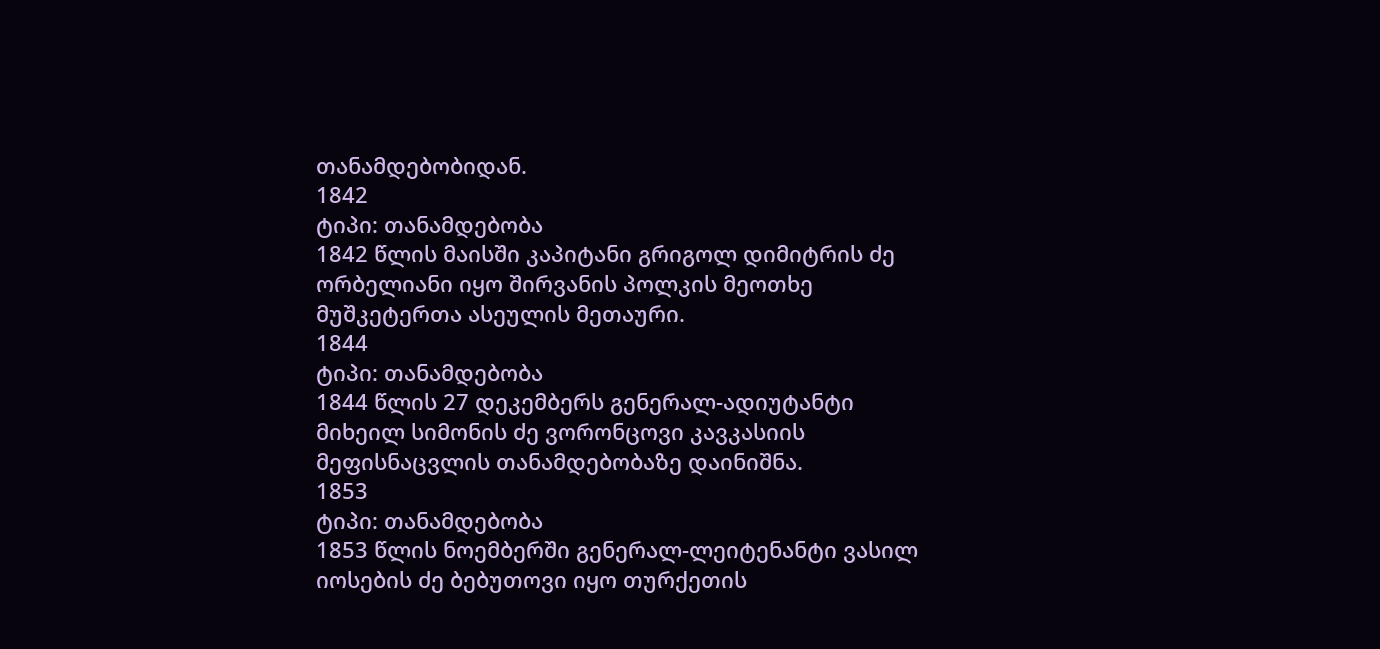თანამდებობიდან.
1842
ტიპი: თანამდებობა
1842 წლის მაისში კაპიტანი გრიგოლ დიმიტრის ძე ორბელიანი იყო შირვანის პოლკის მეოთხე მუშკეტერთა ასეულის მეთაური.
1844
ტიპი: თანამდებობა
1844 წლის 27 დეკემბერს გენერალ-ადიუტანტი მიხეილ სიმონის ძე ვორონცოვი კავკასიის მეფისნაცვლის თანამდებობაზე დაინიშნა.
1853
ტიპი: თანამდებობა
1853 წლის ნოემბერში გენერალ-ლეიტენანტი ვასილ იოსების ძე ბებუთოვი იყო თურქეთის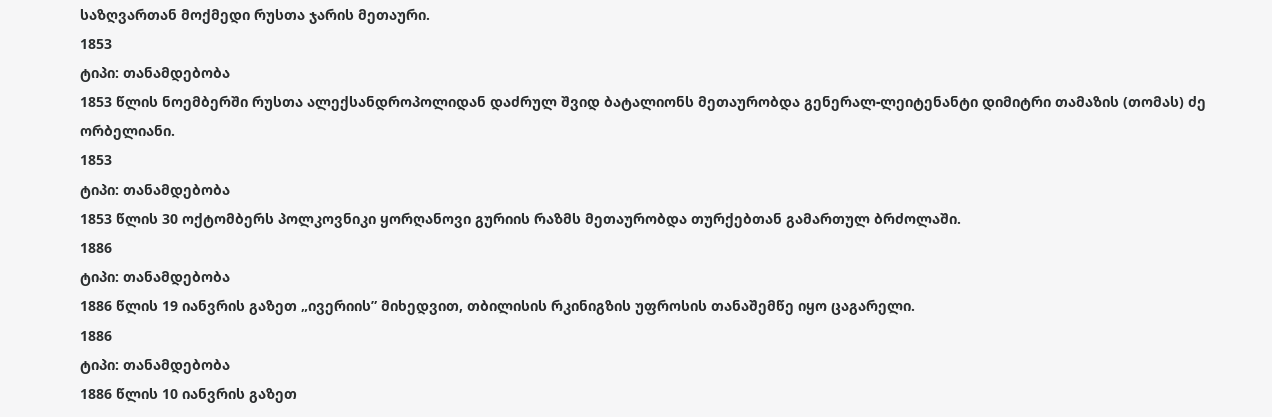საზღვართან მოქმედი რუსთა ჯარის მეთაური.
1853
ტიპი: თანამდებობა
1853 წლის ნოემბერში რუსთა ალექსანდროპოლიდან დაძრულ შვიდ ბატალიონს მეთაურობდა გენერალ-ლეიტენანტი დიმიტრი თამაზის (თომას) ძე ორბელიანი.
1853
ტიპი: თანამდებობა
1853 წლის 30 ოქტომბერს პოლკოვნიკი ყორღანოვი გურიის რაზმს მეთაურობდა თურქებთან გამართულ ბრძოლაში.
1886
ტიპი: თანამდებობა
1886 წლის 19 იანვრის გაზეთ „ივერიის” მიხედვით, თბილისის რკინიგზის უფროსის თანაშემწე იყო ცაგარელი.
1886
ტიპი: თანამდებობა
1886 წლის 10 იანვრის გაზეთ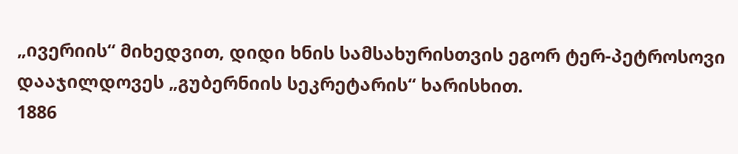„ივერიის“ მიხედვით, დიდი ხნის სამსახურისთვის ეგორ ტერ-პეტროსოვი დააჯილდოვეს „გუბერნიის სეკრეტარის“ ხარისხით.
1886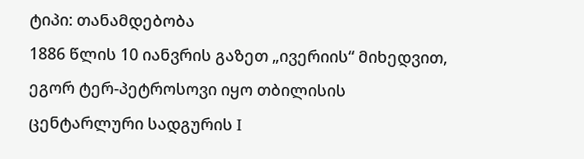ტიპი: თანამდებობა
1886 წლის 10 იანვრის გაზეთ „ივერიის“ მიხედვით, ეგორ ტერ-პეტროსოვი იყო თბილისის ცენტარლური სადგურის I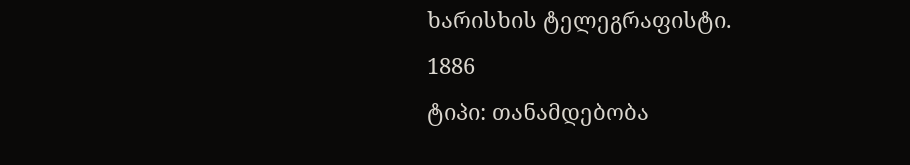ხარისხის ტელეგრაფისტი.
1886
ტიპი: თანამდებობა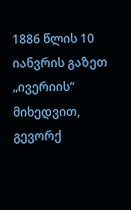1886 წლის 10 იანვრის გაზეთ „ივერიის“ მიხედვით, გევორქ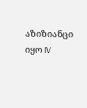აზიზიანცი იყო IV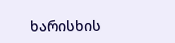ხარისხის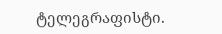ტელეგრაფისტი.